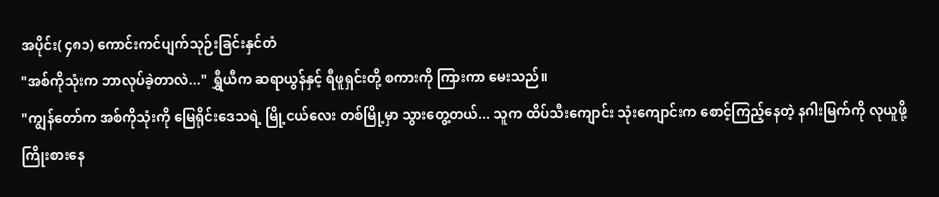အပိုင်း( ၄၈၁) ကောင်းကင်ပျက်သုဉ်းခြင်းနှင်တံ
"အစ်ကိုသုံးက ဘာလုပ်ခဲ့တာလဲ..." ရွှီယီက ဆရာယွန်နှင့် ရီဖူရှင်းတို့ စကားကို ကြားကာ မေးသည်။
"ကျွန်တော်က အစ်ကိုသုံးကို မြေရိုင်းဒေသရဲ့ မြို့ငယ်လေး တစ်မြို့မှာ သွားတွေ့တယ်... သူက ထိပ်သီးကျောင်း သုံးကျောင်းက စောင့်ကြည့်နေတဲ့ နဂါးမြက်ကို လုယူဖို့ ကြိုးစားနေ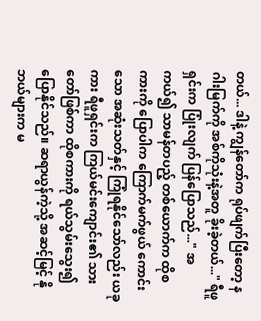တယ်... ဒါနဲ့ ကျွန်တော်က ရုပ်ဖျက်ပြီးတော့ နဂါးမြက်ကို အစ်ကိုသုံးနဲ့အတူ ခိုးခဲ့တယ်..." ရီဖူရှင်းက ပြုံးလျက် ပြန်ပြောသည်..." အကယ်၍ သာမန်တပည့် တစ်ယောက်က ထိုစကားကို ပြောပါက ကြောက်မက်ဖွယ် ကောင်းသော အဆုံးသတ်နှင့် ကြုံရနိုင်သော်လည်း ယခုကား ရီဖူရှင်းက ကြယ်မင်းကျောင်း၏ သားတော်ဖြစ်ကာ ထိုစကားကို ရယ်သွမ်းသွေး၍ ပြောနိုင်သည်။ ဆရာယွန်ကဲ့သို့ အဆင့်မြင့် နိုဘယ်များက မ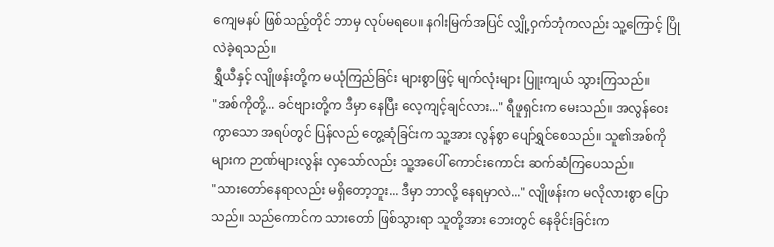ကျေမနပ် ဖြစ်သည့်တိုင် ဘာမှ လုပ်မရပေ။ နဂါးမြက်အပြင် လျှို့ဝှက်ဘုံကလည်း သူ့ကြောင့် ပြိုလဲခဲ့ရသည်။
ရွှီယီနှင့် လျိုဖန်းတို့က မယုံကြည်ခြင်း များစွာဖြင့် မျက်လုံးများ ပြူးကျယ် သွားကြသည်။
"အစ်ကိုတို့... ခင်ဗျားတို့က ဒီမှာ နေပြီး လေ့ကျင့်ချင်လား..." ရီဖူရှင်းက မေးသည်။ အလွန်ဝေးကွာသော အရပ်တွင် ပြန်လည် တွေ့ဆုံခြင်းက သူ့အား လွန်စွာ ပျော်ရွှင်စေသည်။ သူ၏အစ်ကိုများက ဉာဏ်များလွန်း လှသော်လည်း သူ့အပေါ် ကောင်းကောင်း ဆက်ဆံကြပေသည်။
"သားတော်နေရာလည်း မရှိတော့ဘူး... ဒီမှာ ဘာလို့ နေရမှာလဲ..." လျိုဖန်းက မလိုလားစွာ ပြောသည်။ သည်ကောင်က သားတော် ဖြစ်သွားရာ သူတို့အား ဘေးတွင် နေခိုင်းခြင်းက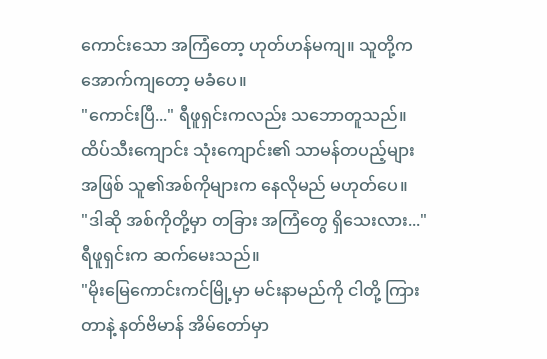ကောင်းသော အကြံတော့ ဟုတ်ဟန်မကျ။ သူတို့က အောက်ကျတော့ မခံပေ။
"ကောင်းပြီ..." ရီဖူရှင်းကလည်း သဘောတူသည်။ ထိပ်သီးကျောင်း သုံးကျောင်း၏ သာမန်တပည့်များ အဖြစ် သူ၏အစ်ကိုများက နေလိုမည် မဟုတ်ပေ။
"ဒါဆို အစ်ကိုတို့မှာ တခြား အကြံတွေ ရှိသေးလား..." ရီဖူရှင်းက ဆက်မေးသည်။
"မိုးမြေကောင်းကင်မြို့မှာ မင်းနာမည်ကို ငါတို့ ကြားတာနဲ့ နတ်ဗိမာန် အိမ်တော်မှာ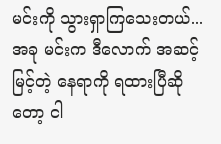မင်းကို သွားရှာကြသေးတယ်... အခု မင်းက ဒီလောက် အဆင့်မြင့်တဲ့ နေရာကို ရထားပြီဆိုတော့ ငါ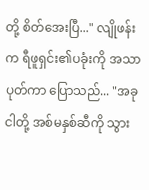တို့ စိတ်အေးပြီ..." လျိုဖန်းက ရီဖူရှင်း၏ပခုံးကို အသာပုတ်ကာ ပြောသည်... "အခု ငါတို့ အစ်မနှစ်ဆီကို သွား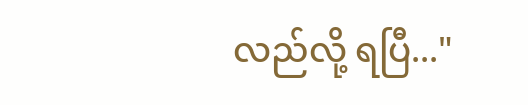လည်လို့ ရပြီ..."